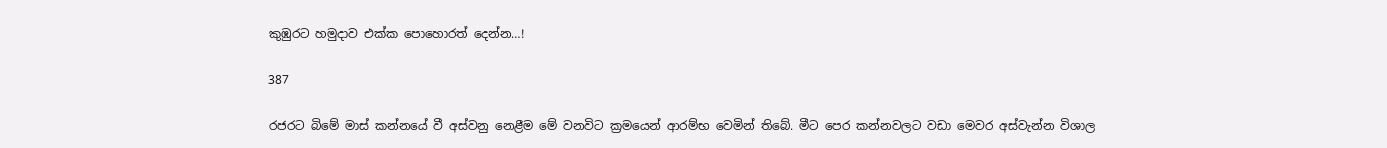කුඹුරට හමුදාව එක්ක පොහොරත් දෙන්න…!

387

රජරට බිමේ මාස් කන්නයේ වී අස්වනු නෙළීම මේ වනවිට ක්‍රමයෙන් ආරම්භ වෙමින් තිබේ. මීට පෙර කන්නවලට වඩා මෙවර අස්වැන්න විශාල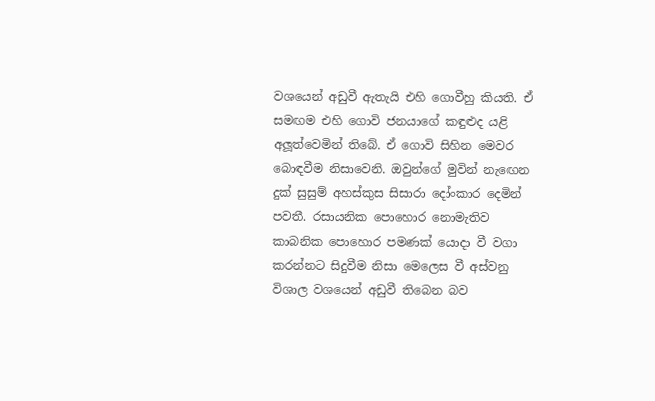වශයෙන් අඩුවී ඇතැයි එහි ගොවීහු කියති. ඒ සමඟම එහි ගොවි ජනයාගේ කඳුළුද යළි අලූත්වෙමින් තිබේ. ඒ ගොවි සිහින මෙවර බොඳවීම නිසාවෙනි. ඔවුන්ගේ මුවින් නැඟෙන දුක් සුසුම් අහස්කුස සිසාරා දෝංකාර දෙමින් පවතී. රසායනික පොහොර නොමැතිව කාබනික පොහොර පමණක් යොදා වී වගා කරන්නට සිදුවීම නිසා මෙලෙස වී අස්වනු විශාල වශයෙන් අඩුවී තිබෙන බව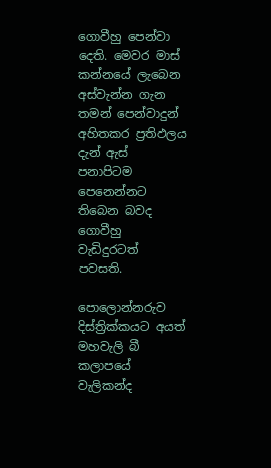ගොවීහු පෙන්වා දෙති. මෙවර මාස් කන්නයේ ලැබෙන අස්වැන්න ගැන තමන් පෙන්වාදුන් අහිතකර ප්‍රතිඵලය දැන් ඇස් පනාපිටම පෙනෙන්නට තිබෙන බවද ගොවීහු වැඩිදුරටත් පවසති.

පොලොන්නරුව දිස්ත්‍රික්කයට අයත් මහවැලි බී කලාපයේ වැලිකන්ද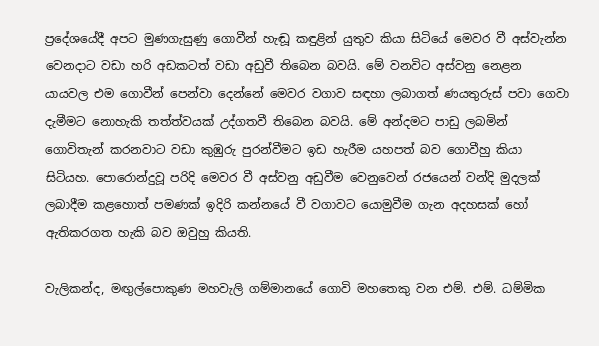ප්‍රදේශයේදී අපට මුණගැසුණු ගොවීන් හැඬූ කඳුළින් යුතුව කියා සිටියේ මෙවර වී අස්වැන්න වෙනදාට වඩා හරි අඩකටත් වඩා අඩුවී තිබෙන බවයි. මේ වනවිට අස්වනු නෙළන යායවල එම ගොවීන් පෙන්වා දෙන්නේ මෙවර වගාව සඳහා ලබාගත් ණයතුරුස් පවා ගෙවා දැමීමට නොහැකි තත්ත්වයක් උද්ගතවී තිබෙන බවයි. මේ අන්දමට පාඩු ලබමින් ගොවිතැන් කරනවාට වඩා කුඹුරු පුරන්වීමට ඉඩ හැරීම යහපත් බව ගොවීහු කියා සිටියහ. පොරොන්දුවූ පරිදි මෙවර වී අස්වනු අඩුවීම වෙනුවෙන් රජයෙන් වන්දි මුදලක් ලබාදීම කළහොත් පමණක් ඉදිරි කන්නයේ වී වගාවට යොමුවීම ගැන අදහසක් හෝ ඇතිකරගත හැකි බව ඔවුහු කියති.

වැලිකන්ද, මඟුල්පොකුණ මහවැලි ගම්මානයේ ගොවි මහතෙකු වන එම්. එම්. ධම්මික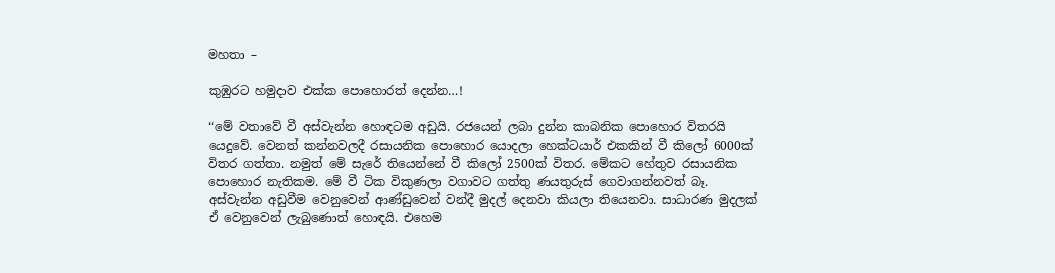මහතා –

කුඹුරට හමුදාව එක්ක පොහොරත් දෙන්න…!

‘‘මේ වතාවේ වී අස්වැන්න හොඳටම අඩුයි. රජයෙන් ලබා දුන්න කාබනික පොහොර විතරයි යෙදුවේ. වෙනත් කන්නවලදී රසායනික පොහොර යොදලා හෙක්ටයාර් එකකින් වී කිලෝ 6000ක් විතර ගත්තා. නමුත් මේ සැරේ තියෙන්නේ වී කිලෝ 2500ක් විතර. මේකට හේතුව රසායනික පොහොර නැතිකම. මේ වී ටික විකුණලා වගාවට ගත්තු ණයතුරුස් ගෙවාගන්නවත් බෑ. අස්වැන්න අඩුවීම වෙනුවෙන් ආණ්ඩුවෙන් වන්දී මුදල් දෙනවා කියලා තියෙනවා. සාධාරණ මුදලක් ඒ වෙනුවෙන් ලැබුණොත් හොඳයි. එහෙම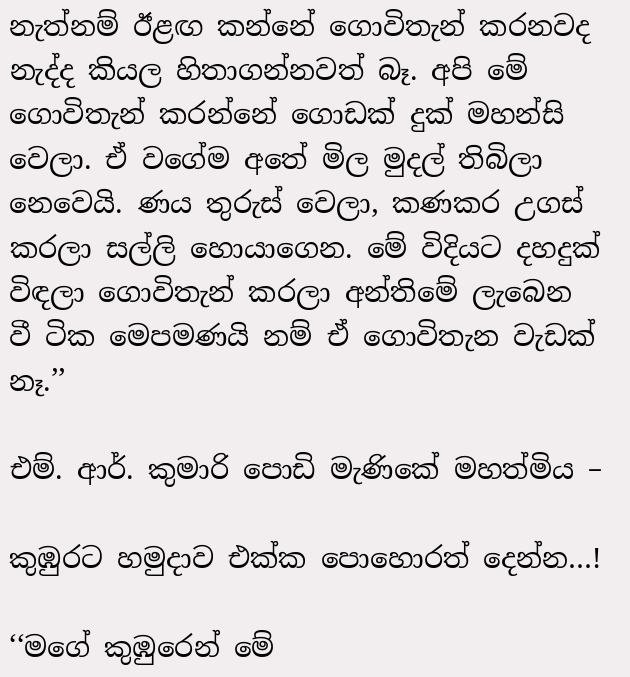නැත්නම් ඊළඟ කන්නේ ගොවිතැන් කරනවද නැද්ද කියල හිතාගන්නවත් බෑ. අපි මේ ගොවිතැන් කරන්නේ ගොඩක් දුක් මහන්සි වෙලා. ඒ වගේම අතේ මිල මුදල් තිබිලා නෙවෙයි. ණය තුරුස් වෙලා, කණකර උගස් කරලා සල්ලි හොයාගෙන. මේ විදියට දහදුක් විඳලා ගොවිතැන් කරලා අන්තිමේ ලැබෙන වී ටික මෙපමණයි නම් ඒ ගොවිතැන වැඩක් නෑ.’’

එම්. ආර්. කුමාරි පොඩි මැණිකේ මහත්මිය –

කුඹුරට හමුදාව එක්ක පොහොරත් දෙන්න…!

‘‘මගේ කුඹුරෙන් මේ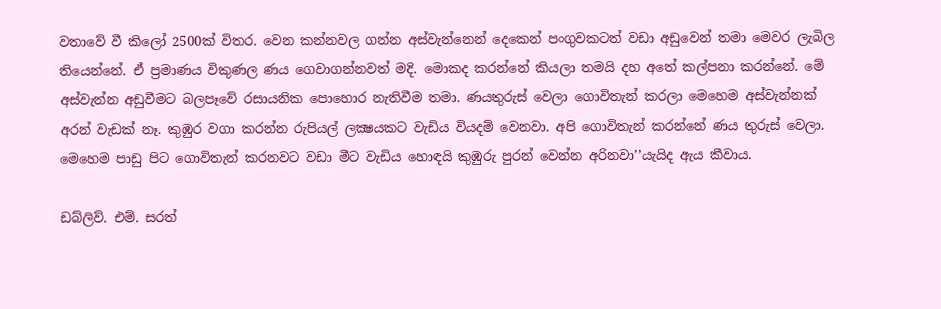වතාවේ වී කිලෝ 2500ක් විතර. වෙන කන්නවල ගන්න අස්වැන්නෙන් දෙකෙන් පංගුවකටත් වඩා අඩුවෙන් තමා මෙවර ලැබිල තියෙන්නේ. ඒ ප්‍රමාණය විකුණල ණය ගෙවාගන්නවත් මදි. මොකද කරන්නේ කියලා තමයි දහ අතේ කල්පනා කරන්නේ. මේ අස්වැන්න අඩුවීමට බලපෑවේ රසායනික පොහොර නැතිවීම තමා. ණයතුරුස් වෙලා ගොවිතැන් කරලා මෙහෙම අස්වැන්නක් අරන් වැඩක් නෑ. කුඹුර වගා කරන්න රුපියල් ලක්‍ෂයකට වැඩිය වියදම් වෙනවා. අපි ගොවිතැන් කරන්නේ ණය තුරුස් වෙලා. මෙහෙම පාඩු පිට ගොවිතැන් කරනවට වඩා මීට වැඩිය හොඳයි කුඹුරු පුරන් වෙන්න අරිනවා’’යැයිද ඇය කීවාය.

ඩබ්ලිව්. එම්. සරත්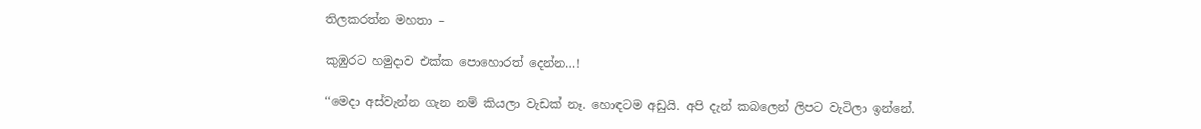තිලකරත්න මහතා –

කුඹුරට හමුදාව එක්ක පොහොරත් දෙන්න…!

‘‘මෙදා අස්වැන්න ගැන නම් කියලා වැඩක් නෑ. හොඳටම අඩුයි. අපි දැන් කබලෙන් ලිපට වැටිලා ඉන්නේ.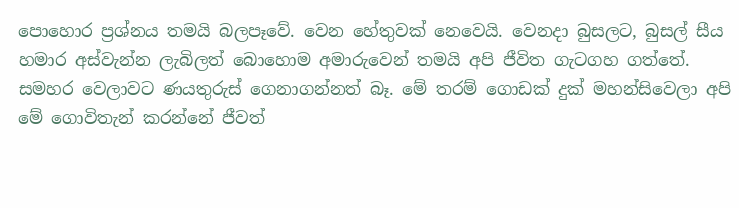පොහොර ප්‍රශ්නය තමයි බලපෑවේ. වෙන හේතුවක් නෙවෙයි. වෙනදා බුසලට, බුසල් සීය හමාර අස්වැන්න ලැබිලත් බොහොම අමාරුවෙන් තමයි අපි ජීවිත ගැටගහ ගත්තේ. සමහර වෙලාවට ණයතුරුස් ගෙනාගන්නත් බෑ. මේ තරම් ගොඩක් දුක් මහන්සිවෙලා අපි මේ ගොවිතැන් කරන්නේ ජීවත්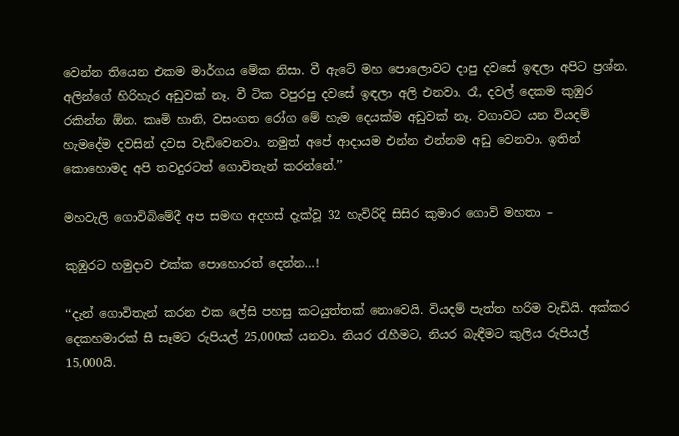වෙන්න තියෙන එකම මාර්ගය මේක නිසා. වී ඇටේ මහ පොලොවට දාපු දවසේ ඉඳලා අපිට ප්‍රශ්න. අලින්ගේ හිරිහැර අඩුවක් නෑ. වී ටික වපුරපු දවසේ ඉඳලා අලි එනවා. රෑ, දවල් දෙකම කුඹුර රකින්න ඕන. කෘමි හානි, වසංගත රෝග මේ හැම දෙයක්ම අඩුවක් නෑ. වගාවට යන වියදම් හැමදේම දවසින් දවස වැඩිවෙනවා. නමුත් අපේ ආදායම එන්න එන්නම අඩු වෙනවා. ඉතින් කොහොමද අපි තවදුරටත් ගොවිතැන් කරන්නේ.’’

මහවැලි ගොවිබිමේදී අප සමඟ අදහස් දැක්වූ 32 හැවිරිදි සිසිර කුමාර ගොවි මහතා –

කුඹුරට හමුදාව එක්ක පොහොරත් දෙන්න…!

‘‘දැන් ගොවිතැන් කරන එක ලේසි පහසු කටයුත්තක් නොවෙයි. වියදම් පැත්ත හරිම වැඩියි. අක්කර දෙකහමාරක් සී සෑමට රුපියල් 25,000ක් යනවා. නියර රැහීමට, නියර බැඳීමට කුලිය රුපියල් 15,000යි.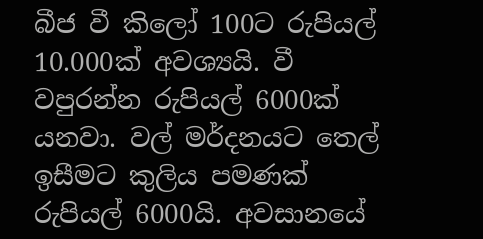බීජ වී කිලෝ 100ට රුපියල් 10.000ක් අවශ්‍යයි. වී වපුරන්න රුපියල් 6000ක් යනවා. වල් මර්දනයට තෙල් ඉසීමට කුලිය පමණක් රුපියල් 6000යි. අවසානයේ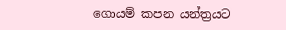ගොයම් කපන යන්ත්‍රයට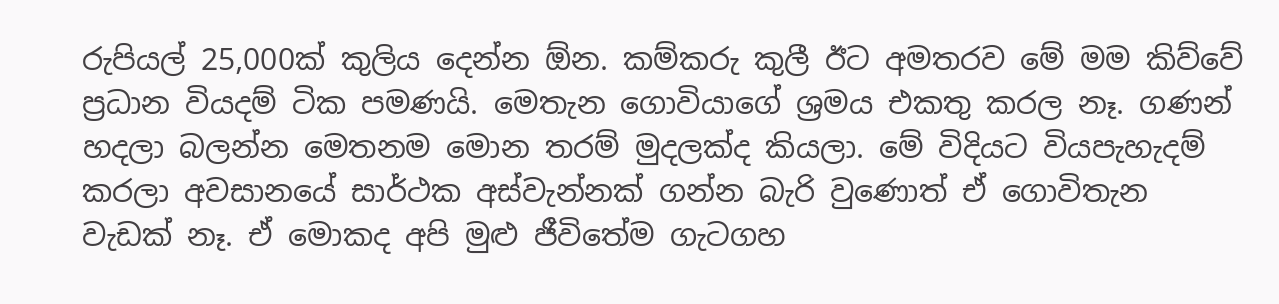රුපියල් 25,000ක් කුලිය දෙන්න ඕන. කම්කරු කුලී ඊට අමතරව මේ මම කිව්වේ ප්‍රධාන වියදම් ටික පමණයි. මෙතැන ගොවියාගේ ශ්‍රමය එකතු කරල නෑ. ගණන් හදලා බලන්න මෙතනම මොන තරම් මුදලක්ද කියලා. මේ විදියට වියපැහැදම් කරලා අවසානයේ සාර්ථක අස්වැන්නක් ගන්න බැරි වුණොත් ඒ ගොවිතැන වැඩක් නෑ. ඒ මොකද අපි මුළු ජීවිතේම ගැටගහ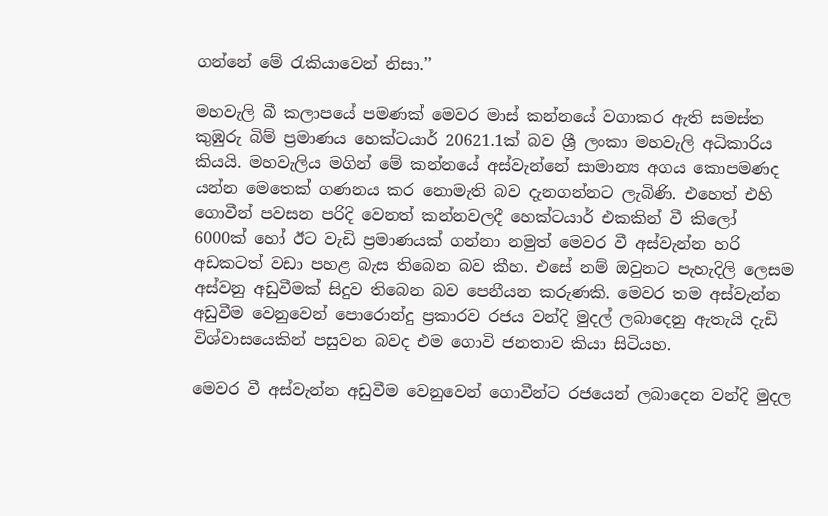ගන්නේ මේ රැකියාවෙන් නිසා.’’

මහවැලි බී කලාපයේ පමණක් මෙවර මාස් කන්නයේ වගාකර ඇති සමස්ත කුඹුරු බිම් ප්‍රමාණය හෙක්ටයාර් 20621.1ක් බව ශ්‍රී ලංකා මහවැලි අධිකාරිය කියයි. මහවැලිය මගින් මේ කන්නයේ අස්වැන්නේ සාමාන්‍ය අගය කොපමණද යන්න මෙතෙක් ගණනය කර නොමැති බව දැනගන්නට ලැබිණි. එහෙත් එහි ගොවීන් පවසන පරිදි වෙනත් කන්නවලදී හෙක්ටයාර් එකකින් වී කිලෝ 6000ක් හෝ ඊට වැඩි ප්‍රමාණයක් ගන්නා නමුත් මෙවර වී අස්වැන්න හරි අඩකටත් වඩා පහළ බැස තිබෙන බව කීහ. එසේ නම් ඔවුනට පැහැදිලි ලෙසම අස්වනු අඩුවීමක් සිදුව තිබෙන බව පෙනීයන කරුණකි. මෙවර තම අස්වැන්න අඩුවීම වෙනුවෙන් පොරොන්දු ප්‍රකාරව රජය වන්දි මුදල් ලබාදෙනු ඇතැයි දැඩි විශ්වාසයෙකින් පසුවන බවද එම ගොවි ජනතාව කියා සිටියහ.

මෙවර වී අස්වැන්න අඩුවීම වෙනුවෙන් ගොවීන්ට රජයෙන් ලබාදෙන වන්දි මුදල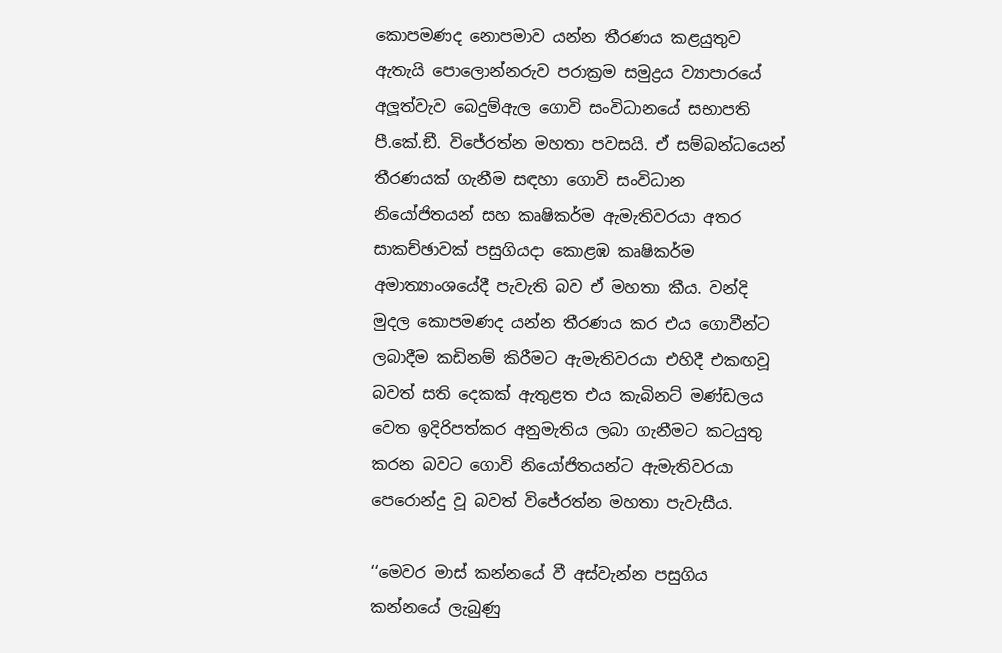කොපමණද නොපමාව යන්න තීරණය කළයුතුව ඇතැයි පොලොන්නරුව පරාක්‍රම සමුද්‍රය ව්‍යාපාරයේ අලූත්වැව බෙදුම්ඇල ගොවි සංවිධානයේ සභාපති පී.කේ.ඞී. විජේරත්න මහතා පවසයි. ඒ සම්බන්ධයෙන් තීරණයක් ගැනීම සඳහා ගොවි සංවිධාන නියෝජිතයන් සහ කෘෂිකර්ම ඇමැතිවරයා අතර සාකච්ඡාවක් පසුගියදා කොළඹ කෘෂිකර්ම අමාත්‍යාංශයේදී පැවැති බව ඒ මහතා කීය. වන්දි මුදල කොපමණද යන්න තීරණය කර එය ගොවීන්ට ලබාදීම කඩිනම් කිරීමට ඇමැතිවරයා එහිදී එකඟවූ බවත් සති දෙකක් ඇතුළත එය කැබිනට් මණ්ඩලය වෙත ඉදිරිපත්කර අනුමැතිය ලබා ගැනීමට කටයුතු කරන බවට ගොවි නියෝජිතයන්ට ඇමැතිවරයා පෙරොන්දු වූ බවත් විජේරත්න මහතා පැවැසීය.

‘‘මෙවර මාස් කන්නයේ වී අස්වැන්න පසුගිය කන්නයේ ලැබුණු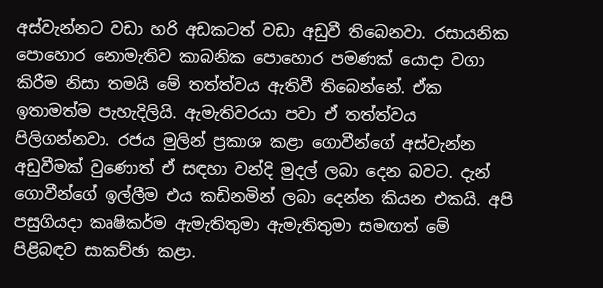අස්වැන්නට වඩා හරි අඩකටත් වඩා අඩුවී තිබෙනවා. රසායනික පොහොර නොමැතිව කාබනික පොහොර පමණක් යොදා වගා කිරීම නිසා තමයි මේ තත්ත්වය ඇතිවී තිබෙන්නේ. ඒක ඉතාමත්ම පැහැදිලියි. ඇමැතිවරයා පවා ඒ තත්ත්වය පිලිගන්නවා. රජය මුලින් ප්‍රකාශ කළා ගොවීන්ගේ අස්වැන්න අඩුවීමක් වුණොත් ඒ සඳහා වන්දි මුදල් ලබා දෙන බවට. දැන් ගොවීන්ගේ ඉල්ලීම එය කඩිනමින් ලබා දෙන්න කියන එකයි. අපි පසුගියදා කෘෂිකර්ම ඇමැතිතුමා ඇමැතිතුමා සමඟත් මේ පිළිබඳව සාකච්ඡා කළා.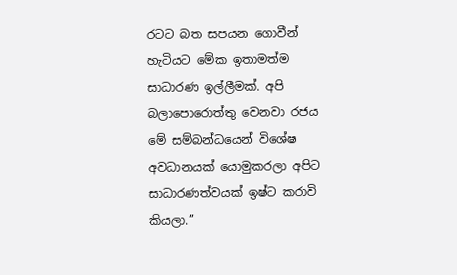රටට බත සපයන ගොවීන් හැටියට මේක ඉතාමත්ම සාධාරණ ඉල්ලීමක්. අපි බලාපොරොත්තු වෙනවා රජය මේ සම්බන්ධයෙන් විශේෂ අවධානයක් යොමුකරලා අපිට සාධාරණත්වයක් ඉෂ්ට කරාවි කියලා.’’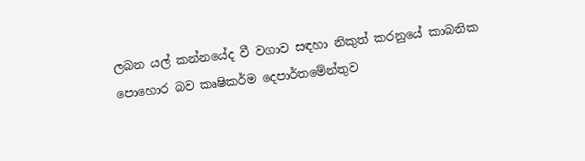ලබන යල් කන්නයේද වී වගාව සඳහා නිකුත් කරනුයේ කාබනික පොහොර බව කෘෂිකර්ම දෙපාර්තමේන්තුව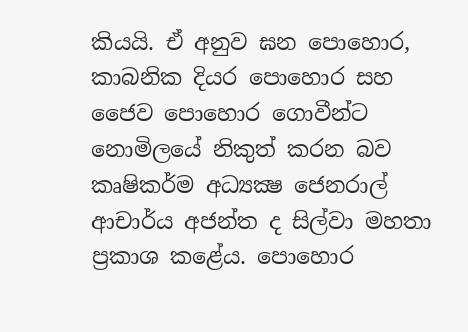කියයි. ඒ අනුව ඝන පොහොර, කාබනික දියර පොහොර සහ ජෛව පොහොර ගොවීන්ට නොමිලයේ නිකුත් කරන බව කෘෂිකර්ම අධ්‍යක්‍ෂ ජෙනරාල් ආචාර්ය අජන්ත ද සිල්වා මහතා ප්‍රකාශ කළේය. පොහොර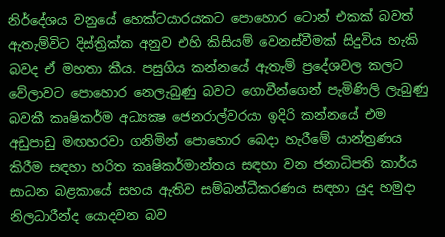නිර්දේශය වනුයේ හෙක්ටයාරයකට පොහොර ටොන් එකක් බවත් ඇතැම්විට දිස්ත්‍රික්ක අනුව එහි කිසියම් වෙනස්වීමක් සිදුවිය හැකි බවද ඒ මහතා කීය. පසුගිය කන්නයේ ඇතැම් ප්‍රදේශවල කලට වේලාවට පොහොර නෙලැබුණු බවට ගොවීන්ගෙන් පැමිණිලි ලැබුණු බවකී කෘෂිකර්ම අධ්‍යක්‍ෂ ජෙනරාල්වරයා ඉදිරි කන්නයේ එම අඩුපාඩු මඟහරවා ගනිමින් පොහොර බෙදා හැරීමේ යාන්ත්‍රණය කිරීම සඳහා හරිත කෘෂිකර්මාන්තය සඳහා වන ජනාධිපති කාර්ය සාධන බළකායේ සහය ඇතිව සම්බන්ධීකරණය සඳහා යුද හමුදා නිලධාරීන්ද යොදවන බව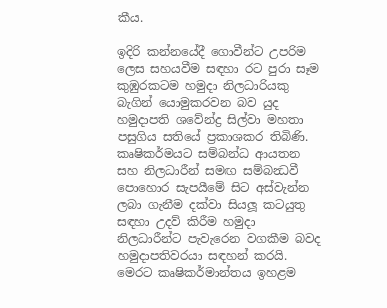කීය.

ඉදිරි කන්නයේදී ගොවීන්ට උපරිම ලෙස සහයවීම සඳහා රට පුරා සෑම කුඹුරකටම හමුදා නිලධාරියකු බැගින් යොමුකරවන බව යුද හමුදාපති ශවේන්ද්‍ර සිල්වා මහතා පසුගිය සතියේ ප්‍රකාශකර තිබිණි. කෘෂිකර්මයට සම්බන්ධ ආයතන සහ නිලධාරීන් සමඟ සම්බන්‍ධවී පොහොර සැපයීමේ සිට අස්වැන්න ලබා ගැනීම දක්වා සියලූ කටයුතු සඳහා උදව් කිරීම හමුදා නිලධාරීන්ට පැවැරෙන වගකීම බවද හමුදාපතිවරයා සඳහන් කරයි. මෙරට කෘෂිකර්මාන්තය ඉහළම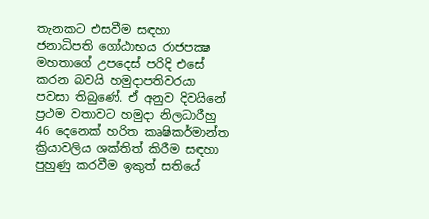තැනකට එසවීම සඳහා ජනාධිපති ගෝඨාභය රාජපක්‍ෂ මහතාගේ උපදෙස් පරිදි එසේ කරන බවයි හමුදාපතිවරයා පවසා තිබුණේ. ඒ අනුව දිවයිනේ ප්‍රථම වතාවට හමුදා නිලධාරීහු 46 දෙනෙක් හරිත කෘෂිකර්මාන්ත ක්‍රියාවලිය ශක්තිත් කිරීම සඳහා පුහුණු කරවීම ඉකුත් සතියේ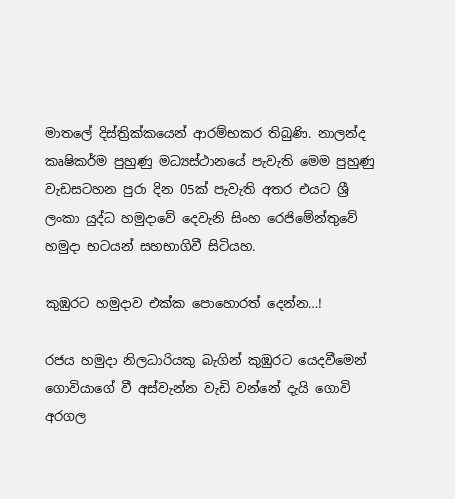මාතලේ දිස්ත්‍රික්කයෙන් ආරම්භකර තිබුණි. නාලන්ද කෘෂිකර්ම පුහුණු මධ්‍යස්ථානයේ පැවැති මෙම පුහුණු වැඩසටහන පුරා දින 05ක් පැවැති අතර එයට ශ්‍රී ලංකා යුද්ධ හමුදාවේ දෙවැනි සිංහ රෙජිමේන්තුවේ හමුදා භටයන් සහභාගිවී සිටියහ.

කුඹුරට හමුදාව එක්ක පොහොරත් දෙන්න…!

රජය හමුදා නිලධාරියකු බැගින් කුඹුරට යෙදවීමෙන් ගොවියාගේ වී අස්වැන්න වැඩි වන්නේ දැයි ගොවි අරගල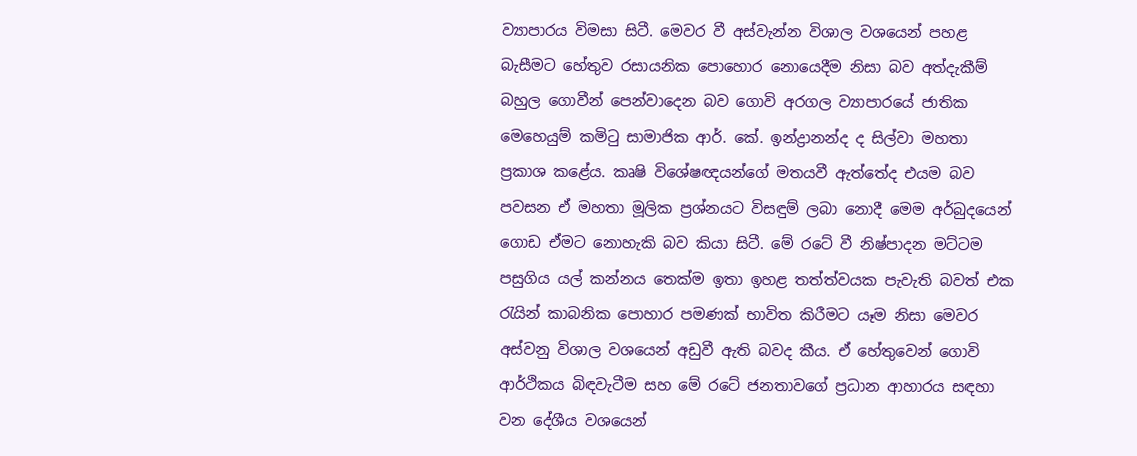ව්‍යාපාරය විමසා සිටී. මෙවර වී අස්වැන්න විශාල වශයෙන් පහළ බැසීමට හේතුව රසායනික පොහොර නොයෙදීම නිසා බව අත්දැකීම් බහුල ගොවීන් පෙන්වාදෙන බව ගොවි අරගල ව්‍යාපාරයේ ජාතික මෙහෙයුම් කමිටු සාමාජික ආර්. කේ. ඉන්ද්‍රානන්ද ද සිල්වා මහතා ප්‍රකාශ කළේය. කෘෂි විශේෂඥයන්ගේ මතයවී ඇත්තේද එයම බව පවසන ඒ මහතා මූලික ප්‍රශ්නයට විසඳුම් ලබා නොදී මෙම අර්බුදයෙන් ගොඩ ඒමට නොහැකි බව කියා සිටී. මේ රටේ වී නිෂ්පාදන මට්ටම පසුගිය යල් කන්නය තෙක්ම ඉතා ඉහළ තත්ත්වයක පැවැති බවත් එක රැයින් කාබනික පොහාර පමණක් භාවිත කිරීමට යෑම නිසා මෙවර අස්වනු විශාල වශයෙන් අඩුවී ඇති බවද කීය. ඒ හේතුවෙන් ගොවි ආර්ථිකය බිඳවැටීම සහ මේ රටේ ජනතාවගේ ප්‍රධාන ආහාරය සඳහා වන දේශීය වශයෙන්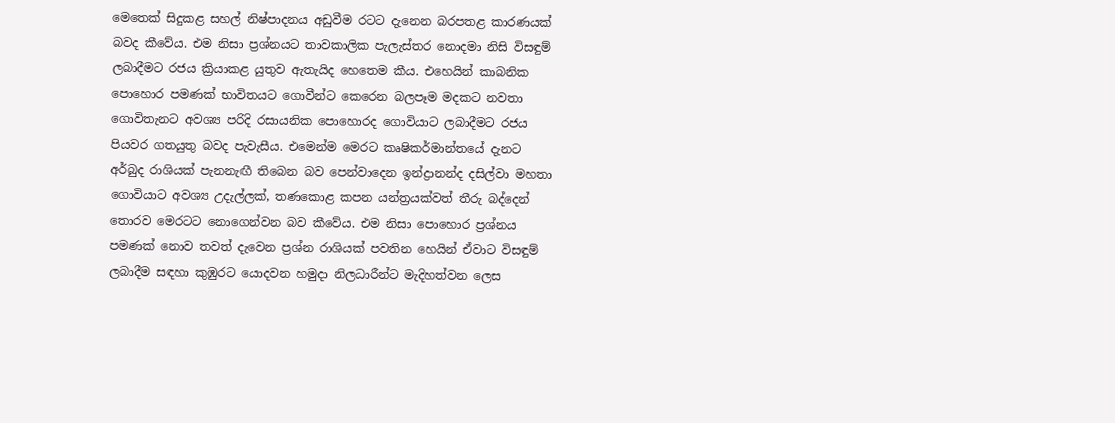මෙතෙක් සිදුකළ සහල් නිෂ්පාදනය අඩුවීම රටට දැනෙන බරපතළ කාරණයක් බවද කීවේය. එම නිසා ප්‍රශ්නයට තාවකාලික පැලැස්තර නොදමා නිසි විසඳුම් ලබාදීමට රජය ක්‍රියාකළ යුතුව ඇතැයිද හෙතෙම කීය. එහෙයින් කාබනික පොහොර පමණක් භාවිතයට ගොවීන්ට කෙරෙන බලපෑම මදකට නවතා ගොවිතැනට අවශ්‍ය පරිදි රසායනික පොහොරද ගොවියාට ලබාදීමට රජය පියවර ගතයුතු බවද පැවැසීය. එමෙන්ම මෙරට කෘෂිකර්මාන්තයේ දැනට අර්බුද රාශියක් පැනනැඟී තිබෙන බව පෙන්වාදෙන ඉන්ද්‍රානන්ද දසිල්වා මහතා ගොවියාට අවශ්‍ය උදැල්ලක්, තණකොළ කපන යන්ත්‍රයක්වත් තීරු බද්දෙන් තොරව මෙරටට නොගෙන්වන බව කීවේය. එම නිසා පොහොර ප්‍රශ්නය පමණක් නොව තවත් දැවෙන ප්‍රශ්න රාශියක් පවතින හෙයින් ඒවාට විසඳුම් ලබාදීම සඳහා කුඹුරට යොදවන හමුදා නිලධාරීන්ට මැදිහත්වන ලෙස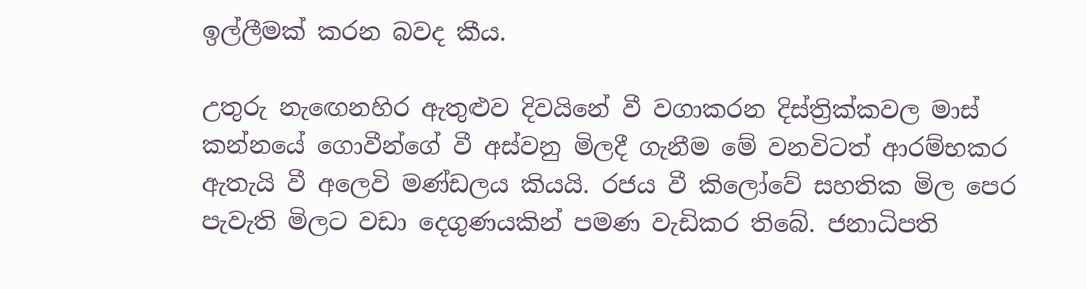ඉල්ලීමක් කරන බවද කීය.

උතුරු නැඟෙනහිර ඇතුළුව දිවයිනේ වී වගාකරන දිස්ත්‍රික්කවල මාස් කන්නයේ ගොවීන්ගේ වී අස්වනු මිලදී ගැනීම මේ වනවිටත් ආරම්භකර ඇතැයි වී අලෙවි මණ්ඩලය කියයි. රජය වී කිලෝවේ සහතික මිල පෙර පැවැති මිලට වඩා දෙගුණයකින් පමණ වැඩිකර තිබේ. ජනාධිපති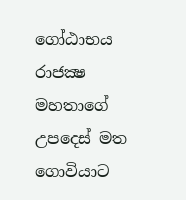ගෝඨාභය රාජක්‍ෂ මහතාගේ උපදෙස් මත ගොවියාට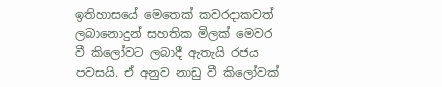ඉතිහාසයේ මෙතෙක් කවරදාකවත් ලබානොදුන් සහතික මිලක් මෙවර වී කිලෝවට ලබාදී ඇතැයි රජය පවසයි. ඒ අනුව නාඩු වී කිලෝවක්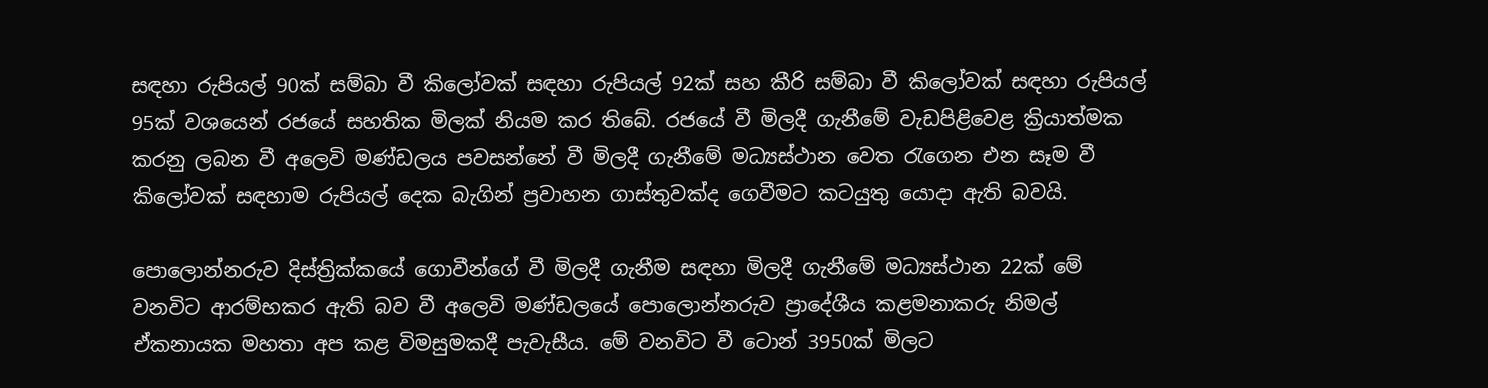සඳහා රුපියල් 90ක් සම්බා වී කිලෝවක් සඳහා රුපියල් 92ක් සහ කීරි සම්බා වී කිලෝවක් සඳහා රුපියල් 95ක් වශයෙන් රජයේ සහතික මිලක් නියම කර තිබේ. රජයේ වී මිලදී ගැනීමේ වැඩපිළිවෙළ ක්‍රියාත්මක කරනු ලබන වී අලෙවි මණ්ඩලය පවසන්නේ වී මිලදී ගැනීමේ මධ්‍යස්ථාන වෙත රැගෙන එන සෑම වී කිලෝවක් සඳහාම රුපියල් දෙක බැගින් ප්‍රවාහන ගාස්තුවක්ද ගෙවීමට කටයුතු යොදා ඇති බවයි.

පොලොන්නරුව දිස්ත්‍රික්කයේ ගොවීන්ගේ වී මිලදී ගැනීම සඳහා මිලදී ගැනීමේ මධ්‍යස්ථාන 22ක් මේ වනවිට ආරම්භකර ඇති බව වී අලෙවි මණ්ඩලයේ පොලොන්නරුව ප්‍රාදේශීය කළමනාකරු නිමල් ඒකනායක මහතා අප කළ විමසුමකදී පැවැසීය. මේ වනවිට වී ටොන් 3950ක් මිලට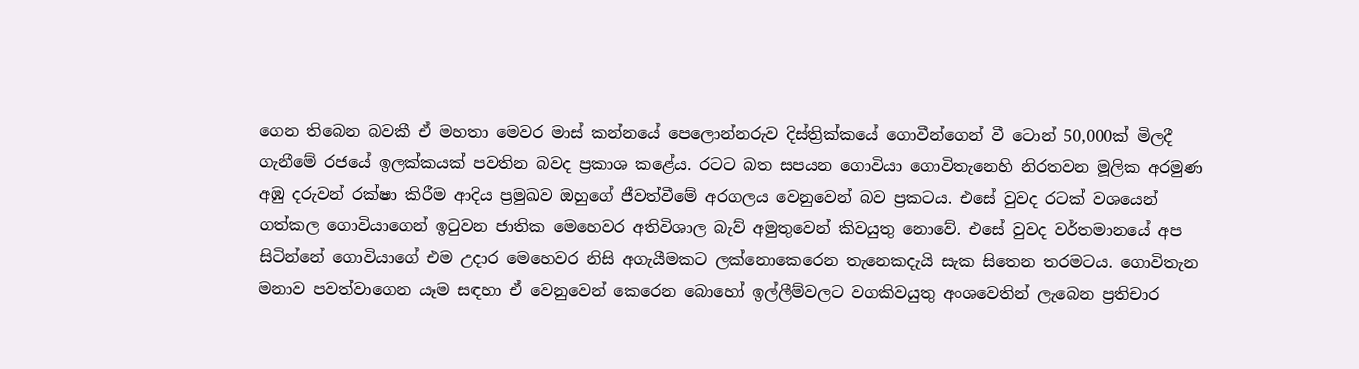ගෙන තිබෙන බවකී ඒ මහතා මෙවර මාස් කන්නයේ පෙලොන්නරුව දිස්ත්‍රික්කයේ ගොවීන්ගෙන් වී ටොන් 50,000ක් මිලදී ගැනීමේ රජයේ ඉලක්කයක් පවතින බවද ප්‍රකාශ කළේය. රටට බත සපයන ගොවියා ගොවිතැනෙහි නිරතවන මූලික අරමුණ අඹු දරුවන් රක්ෂා කිරීම ආදිය ප්‍රමුඛව ඔහුගේ ජීවත්වීමේ අරගලය වෙනුවෙන් බව ප්‍රකටය. එසේ වුවද රටක් වශයෙන් ගත්කල ගොවියාගෙන් ඉටුවන ජාතික මෙහෙවර අතිවිශාල බැව් අමුතුවෙන් කිවයුතු නොවේ. එසේ වුවද වර්තමානයේ අප සිටින්නේ ගොවියාගේ එම උදාර මෙහෙවර නිසි අගැයීමකට ලක්නොකෙරෙන තැනෙකදැයි සැක සිතෙන තරමටය. ගොවිතැන මනාව පවත්වාගෙන යෑම සඳහා ඒ වෙනුවෙන් කෙරෙන බොහෝ ඉල්ලීම්වලට වගකිවයුතු අංශවෙතින් ලැබෙන ප්‍රතිචාර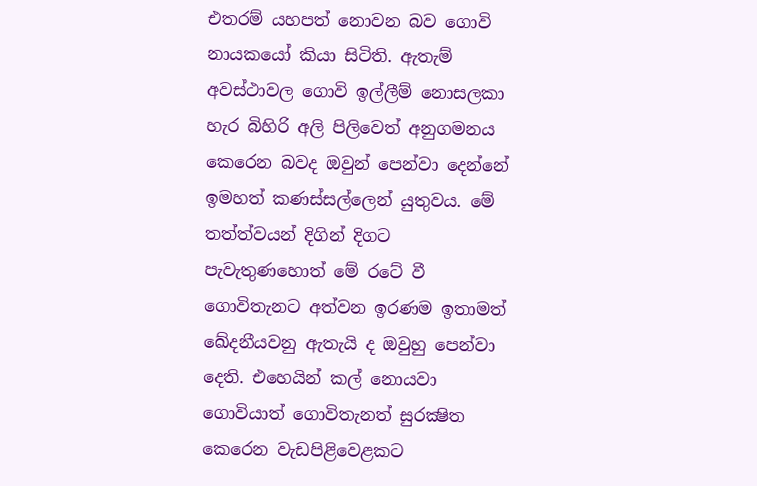එතරම් යහපත් නොවන බව ගොවි නායකයෝ කියා සිටිති. ඇතැම් අවස්ථාවල ගොවි ඉල්ලීම් නොසලකා හැර බිහිරි අලි පිලිවෙත් අනුගමනය කෙරෙන බවද ඔවුන් පෙන්වා දෙන්නේ ඉමහත් කණස්සල්ලෙන් යුතුවය. මේ තත්ත්වයන් දිගින් දිගට පැවැතුණහොත් මේ රටේ වී ගොවිතැනට අත්වන ඉරණම ඉතාමත් ඛේදනීයවනු ඇතැයි ද ඔවුහු පෙන්වා දෙති. එහෙයින් කල් නොයවා ගොවියාත් ගොවිතැනත් සුරක්‍ෂිත කෙරෙන වැඩපිළිවෙළකට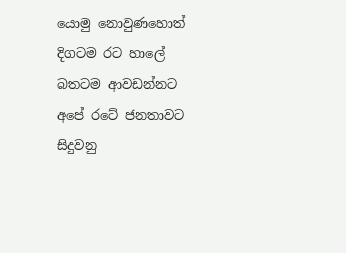යොමු නොවුණහොත් දිගටම රට හාලේ බතටම ආවඩන්නට අපේ රටේ ජනතාවට සිදුවනු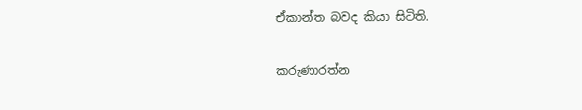ඒකාන්ත බවද කියා සිටිති.

කරුණාරත්න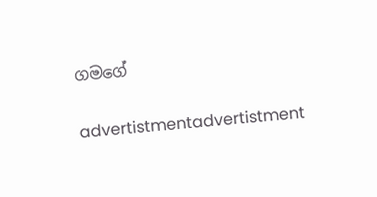ගමගේ

advertistmentadvertistment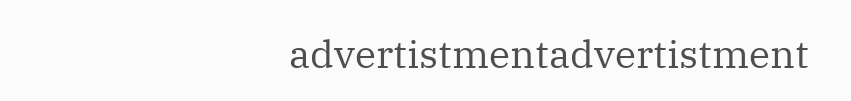advertistmentadvertistment